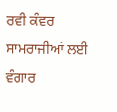ਰਵੀ ਕੰਵਰ
ਸਾਮਰਾਜੀਆਂ ਲਈ ਵੰਗਾਰ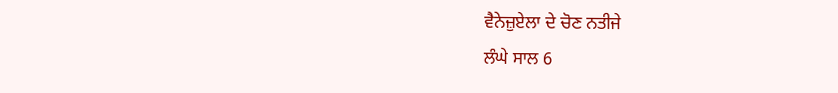ਵੈਨੇਜ਼ੁਏਲਾ ਦੇ ਚੋਣ ਨਤੀਜੇ
ਲੰਘੇ ਸਾਲ 6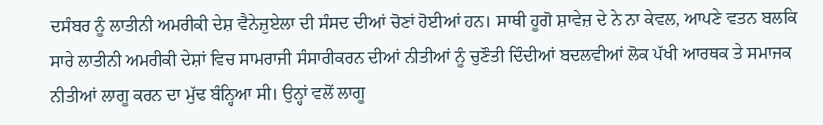ਦਸੰਬਰ ਨੂੰ ਲਾਤੀਨੀ ਅਮਰੀਕੀ ਦੇਸ਼ ਵੈਨੇਜ਼ੁਏਲਾ ਦੀ ਸੰਸਦ ਦੀਆਂ ਚੋਣਾਂ ਹੋਈਆਂ ਹਨ। ਸਾਥੀ ਹੂਗੋ ਸ਼ਾਵੇਜ਼ ਦੇ ਨੇ ਨਾ ਕੇਵਲ, ਆਪਣੇ ਵਤਨ ਬਲਕਿ ਸਾਰੇ ਲਾਤੀਨੀ ਅਮਰੀਕੀ ਦੇਸ਼ਾਂ ਵਿਚ ਸਾਮਰਾਜੀ ਸੰਸਾਰੀਕਰਨ ਦੀਆਂ ਨੀਤੀਆਂ ਨੂੰ ਚੁਣੌਤੀ ਦਿੰਦੀਆਂ ਬਦਲਵੀਆਂ ਲੋਕ ਪੱਖੀ ਆਰਥਕ ਤੇ ਸਮਾਜਕ ਨੀਤੀਆਂ ਲਾਗੂ ਕਰਨ ਦਾ ਮੁੱਢ ਬੰਨ੍ਹਿਆ ਸੀ। ਉਨ੍ਹਾਂ ਵਲੋਂ ਲਾਗੂ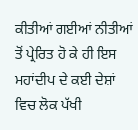ਕੀਤੀਆਂ ਗਈਆਂ ਨੀਤੀਆਂ ਤੋਂ ਪ੍ਰੇਰਿਤ ਹੋ ਕੇ ਹੀ ਇਸ ਮਹਾਂਦੀਪ ਦੇ ਕਈ ਦੇਸ਼ਾਂ ਵਿਚ ਲੋਕ ਪੱਖੀ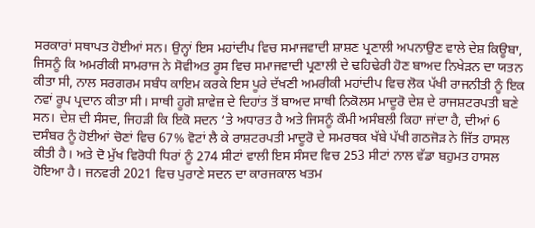ਸਰਕਾਰਾਂ ਸਥਾਪਤ ਹੋਈਆਂ ਸਨ। ਉਨ੍ਹਾਂ ਇਸ ਮਹਾਂਦੀਪ ਵਿਚ ਸਮਾਜਵਾਦੀ ਸ਼ਾਸ਼ਣ ਪ੍ਰਣਾਲੀ ਅਪਨਾਉਣ ਵਾਲੇ ਦੇਸ਼ ਕਿਊਬਾ, ਜਿਸਨੂੰ ਕਿ ਅਮਰੀਕੀ ਸਾਮਰਾਜ ਨੇ ਸੋਵੀਅਤ ਰੂਸ ਵਿਚ ਸਮਾਜਵਾਦੀ ਪ੍ਰਣਾਲੀ ਦੇ ਢਹਿਢੇਰੀ ਹੋਣ ਬਾਅਦ ਨਿਖੇੜਨ ਦਾ ਯਤਨ ਕੀਤਾ ਸੀ, ਨਾਲ ਸਰਗਰਮ ਸਬੰਧ ਕਾਇਮ ਕਰਕੇ ਇਸ ਪੂਰੇ ਦੱਖਣੀ ਅਮਰੀਕੀ ਮਹਾਂਦੀਪ ਵਿਚ ਲੋਕ ਪੱਖੀ ਰਾਜਨੀਤੀ ਨੂੰ ਇਕ ਨਵਾਂ ਰੂਪ ਪ੍ਰਦਾਨ ਕੀਤਾ ਸੀ। ਸਾਥੀ ਹੂਗੋ ਸ਼ਾਵੇਜ਼ ਦੇ ਦਿਹਾਂਤ ਤੋਂ ਬਾਅਦ ਸਾਥੀ ਨਿਕੋਲਸ ਮਾਦੂਰੋ ਦੇਸ਼ ਦੇ ਰਾਜਸ਼ਟਰਪਤੀ ਬਣੇ ਸਨ। ਦੇਸ਼ ਦੀ ਸੰਸਦ, ਜਿਹੜੀ ਕਿ ਇਕੋ ਸਦਨ ‘ਤੇ ਅਧਾਰਤ ਹੈ ਅਤੇ ਜਿਸਨੂੰ ਕੌਮੀ ਅਸੰਬਲੀ ਕਿਹਾ ਜਾਂਦਾ ਹੈ, ਦੀਆਂ 6 ਦਸੰਬਰ ਨੂੰ ਹੋਈਆਂ ਚੋਣਾਂ ਵਿਚ 67% ਵੋਟਾਂ ਲੈ ਕੇ ਰਾਸ਼ਟਰਪਤੀ ਮਾਦੂਰੋ ਦੇ ਸਮਰਥਕ ਖੱਬੇ ਪੱਖੀ ਗਠਜੋੜ ਨੇ ਜਿੱਤ ਹਾਸਲ ਕੀਤੀ ਹੈ। ਅਤੇ ਦੋ ਮੁੱਖ ਵਿਰੋਧੀ ਧਿਰਾਂ ਨੂੰ 274 ਸੀਟਾਂ ਵਾਲੀ ਇਸ ਸੰਸਦ ਵਿਚ 253 ਸੀਟਾਂ ਨਾਲ ਵੱਡਾ ਬਹੁਮਤ ਹਾਸਲ ਹੋਇਆ ਹੈ। ਜਨਵਰੀ 2021 ਵਿਚ ਪੁਰਾਣੇ ਸਦਨ ਦਾ ਕਾਰਜਕਾਲ ਖਤਮ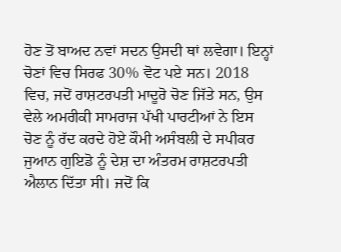ਹੋਣ ਤੋਂ ਬਾਅਦ ਨਵਾਂ ਸਦਨ ਉਸਦੀ ਥਾਂ ਲਵੇਗਾ। ਇਨ੍ਹਾਂ ਚੋਣਾਂ ਵਿਚ ਸਿਰਫ 30% ਵੋਟ ਪਏ ਸਨ। 2018 ਵਿਚ, ਜਦੋਂ ਰਾਸ਼ਟਰਪਤੀ ਮਾਦੂਰੋ ਚੋਣ ਜਿੱਤੇ ਸਨ, ਉਸ ਵੇਲੇ ਅਮਰੀਕੀ ਸਾਮਰਾਜ ਪੱਖੀ ਪਾਰਟੀਆਂ ਨੇ ਇਸ ਚੋਣ ਨੂੰ ਰੱਦ ਕਰਦੇ ਹੋਏ ਕੌਮੀ ਅਸੰਬਲੀ ਦੇ ਸਪੀਕਰ ਜੁਆਨ ਗੁਇਡੋ ਨੂੰ ਦੇਸ਼ ਦਾ ਅੰਤਰਮ ਰਾਸ਼ਟਰਪਤੀ ਐਲਾਨ ਦਿੱਤਾ ਸੀ। ਜਦੋਂ ਕਿ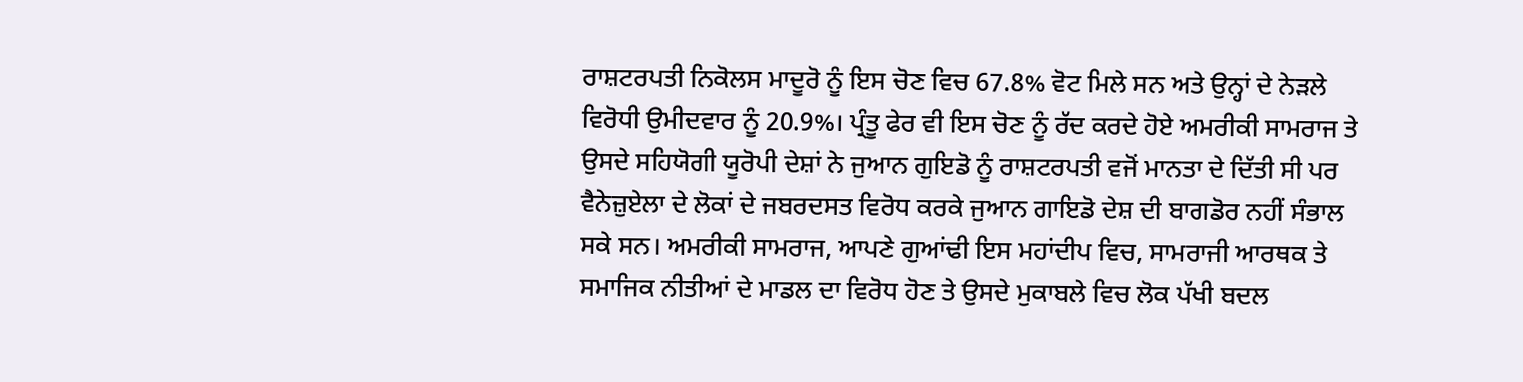ਰਾਸ਼ਟਰਪਤੀ ਨਿਕੋਲਸ ਮਾਦੂਰੋ ਨੂੰ ਇਸ ਚੋਣ ਵਿਚ 67.8% ਵੋਟ ਮਿਲੇ ਸਨ ਅਤੇ ਉਨ੍ਹਾਂ ਦੇ ਨੇੜਲੇ ਵਿਰੋਧੀ ਉਮੀਦਵਾਰ ਨੂੰ 20.9%। ਪ੍ਰੰਤੂ ਫੇਰ ਵੀ ਇਸ ਚੋਣ ਨੂੰ ਰੱਦ ਕਰਦੇ ਹੋਏ ਅਮਰੀਕੀ ਸਾਮਰਾਜ ਤੇ ਉਸਦੇ ਸਹਿਯੋਗੀ ਯੂਰੋਪੀ ਦੇਸ਼ਾਂ ਨੇ ਜੁਆਨ ਗੁਇਡੋ ਨੂੰ ਰਾਸ਼ਟਰਪਤੀ ਵਜੋਂ ਮਾਨਤਾ ਦੇ ਦਿੱਤੀ ਸੀ ਪਰ ਵੈਨੇਜ਼ੁਏਲਾ ਦੇ ਲੋਕਾਂ ਦੇ ਜਬਰਦਸਤ ਵਿਰੋਧ ਕਰਕੇ ਜੁਆਨ ਗਾਇਡੋ ਦੇਸ਼ ਦੀ ਬਾਗਡੋਰ ਨਹੀਂ ਸੰਭਾਲ ਸਕੇ ਸਨ। ਅਮਰੀਕੀ ਸਾਮਰਾਜ, ਆਪਣੇ ਗੁਆਂਢੀ ਇਸ ਮਹਾਂਦੀਪ ਵਿਚ, ਸਾਮਰਾਜੀ ਆਰਥਕ ਤੇ ਸਮਾਜਿਕ ਨੀਤੀਆਂ ਦੇ ਮਾਡਲ ਦਾ ਵਿਰੋਧ ਹੋਣ ਤੇ ਉਸਦੇ ਮੁਕਾਬਲੇ ਵਿਚ ਲੋਕ ਪੱਖੀ ਬਦਲ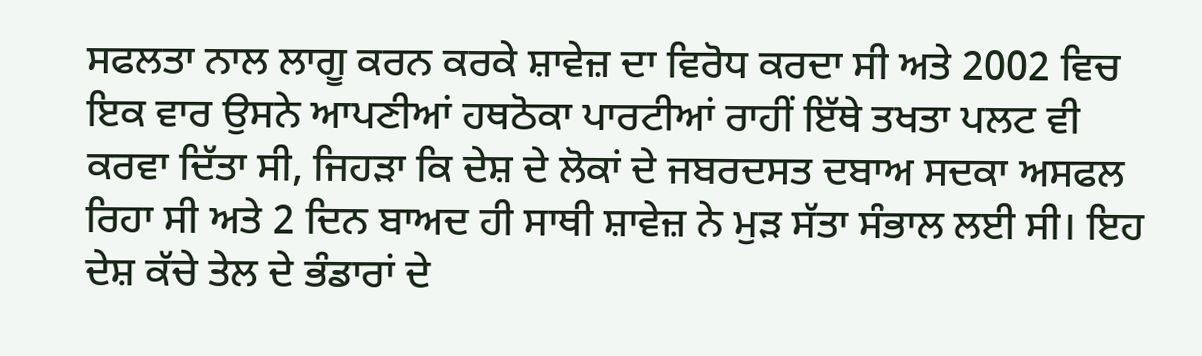ਸਫਲਤਾ ਨਾਲ ਲਾਗੂ ਕਰਨ ਕਰਕੇ ਸ਼ਾਵੇਜ਼ ਦਾ ਵਿਰੋਧ ਕਰਦਾ ਸੀ ਅਤੇ 2002 ਵਿਚ ਇਕ ਵਾਰ ਉਸਨੇ ਆਪਣੀਆਂ ਹਥਠੋਕਾ ਪਾਰਟੀਆਂ ਰਾਹੀਂ ਇੱਥੇ ਤਖਤਾ ਪਲਟ ਵੀ ਕਰਵਾ ਦਿੱਤਾ ਸੀ, ਜਿਹੜਾ ਕਿ ਦੇਸ਼ ਦੇ ਲੋਕਾਂ ਦੇ ਜਬਰਦਸਤ ਦਬਾਅ ਸਦਕਾ ਅਸਫਲ ਰਿਹਾ ਸੀ ਅਤੇ 2 ਦਿਨ ਬਾਅਦ ਹੀ ਸਾਥੀ ਸ਼ਾਵੇਜ਼ ਨੇ ਮੁੜ ਸੱਤਾ ਸੰਭਾਲ ਲਈ ਸੀ। ਇਹ ਦੇਸ਼ ਕੱਚੇ ਤੇਲ ਦੇ ਭੰਡਾਰਾਂ ਦੇ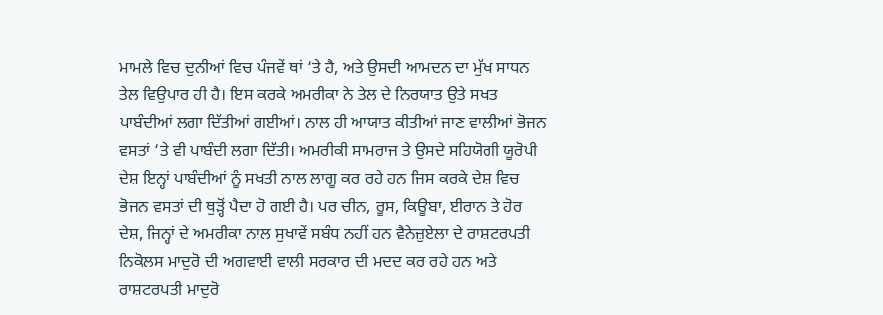ਮਾਮਲੇ ਵਿਚ ਦੁਨੀਆਂ ਵਿਚ ਪੰਜਵੇਂ ਥਾਂ ‘ਤੇ ਹੈ, ਅਤੇ ਉਸਦੀ ਆਮਦਨ ਦਾ ਮੁੱਖ ਸਾਧਨ ਤੇਲ ਵਿਉਪਾਰ ਹੀ ਹੈ। ਇਸ ਕਰਕੇ ਅਮਰੀਕਾ ਨੇ ਤੇਲ ਦੇ ਨਿਰਯਾਤ ਉਤੇ ਸਖਤ ਪਾਬੰਦੀਆਂ ਲਗਾ ਦਿੱਤੀਆਂ ਗਈਆਂ। ਨਾਲ ਹੀ ਆਯਾਤ ਕੀਤੀਆਂ ਜਾਣ ਵਾਲੀਆਂ ਭੋਜਨ ਵਸਤਾਂ ‘ਤੇ ਵੀ ਪਾਬੰਦੀ ਲਗਾ ਦਿੱਤੀ। ਅਮਰੀਕੀ ਸਾਮਰਾਜ ਤੇ ਉਸਦੇ ਸਹਿਯੋਗੀ ਯੂਰੋਪੀ ਦੇਸ਼ ਇਨ੍ਹਾਂ ਪਾਬੰਦੀਆਂ ਨੂੰ ਸਖਤੀ ਨਾਲ ਲਾਗੂ ਕਰ ਰਹੇ ਹਨ ਜਿਸ ਕਰਕੇ ਦੇਸ਼ ਵਿਚ ਭੋਜਨ ਵਸਤਾਂ ਦੀ ਥੁੜ੍ਹੋਂ ਪੈਦਾ ਹੋ ਗਈ ਹੈ। ਪਰ ਚੀਨ, ਰੂਸ, ਕਿਊਬਾ, ਈਰਾਨ ਤੇ ਹੋਰ ਦੇਸ਼, ਜਿਨ੍ਹਾਂ ਦੇ ਅਮਰੀਕਾ ਨਾਲ ਸੁਖਾਵੇਂ ਸਬੰਧ ਨਹੀਂ ਹਨ ਵੈਨੇਜ਼ੁਏਲਾ ਦੇ ਰਾਸ਼ਟਰਪਤੀ ਨਿਕੋਲਸ ਮਾਦੁਰੋ ਦੀ ਅਗਵਾਈ ਵਾਲੀ ਸਰਕਾਰ ਦੀ ਮਦਦ ਕਰ ਰਹੇ ਹਨ ਅਤੇ ਰਾਸ਼ਟਰਪਤੀ ਮਾਦੁਰੋ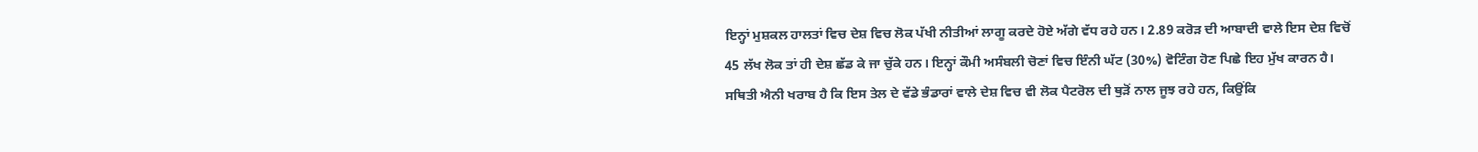ਇਨ੍ਹਾਂ ਮੁਸ਼ਕਲ ਹਾਲਤਾਂ ਵਿਚ ਦੇਸ਼ ਵਿਚ ਲੋਕ ਪੱਖੀ ਨੀਤੀਆਂ ਲਾਗੂ ਕਰਦੇ ਹੋਏ ਅੱਗੇ ਵੱਧ ਰਹੇ ਹਨ। 2.89 ਕਰੋੜ ਦੀ ਆਬਾਦੀ ਵਾਲੇ ਇਸ ਦੇਸ਼ ਵਿਚੋਂ 45 ਲੱਖ ਲੋਕ ਤਾਂ ਹੀ ਦੇਸ਼ ਛੱਡ ਕੇ ਜਾ ਚੁੱਕੇ ਹਨ। ਇਨ੍ਹਾਂ ਕੌਮੀ ਅਸੰਬਲੀ ਚੋਣਾਂ ਵਿਚ ਇੰਨੀ ਘੱਟ (30%) ਵੋਟਿੰਗ ਹੋਣ ਪਿਛੇ ਇਹ ਮੁੱਖ ਕਾਰਨ ਹੈ। ਸਥਿਤੀ ਐਨੀ ਖਰਾਬ ਹੈ ਕਿ ਇਸ ਤੇਲ ਦੇ ਵੱਡੇ ਭੰਡਾਰਾਂ ਵਾਲੇ ਦੇਸ਼ ਵਿਚ ਵੀ ਲੋਕ ਪੈਟਰੋਲ ਦੀ ਥੁੜੋਂ ਨਾਲ ਜੂਝ ਰਹੇ ਹਨ, ਕਿਉਂਕਿ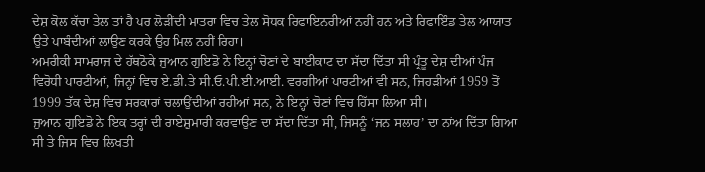ਦੇਸ਼ ਕੋਲ ਕੱਚਾ ਤੇਲ ਤਾਂ ਹੈ ਪਰ ਲੋੜੀਂਦੀ ਮਾਤਰਾ ਵਿਚ ਤੇਲ ਸੋਧਕ ਰਿਫਾਇਨਰੀਆਂ ਨਹੀਂ ਹਨ ਅਤੇ ਰਿਫਾਇੰਡ ਤੇਲ ਆਯਾਤ ਉਤੇ ਪਾਬੰਦੀਆਂ ਲਾਉਣ ਕਰਕੇ ਉਹ ਮਿਲ ਨਹੀਂ ਰਿਹਾ।
ਅਮਰੀਕੀ ਸਾਮਰਾਜ ਦੇ ਹੱਥਠੋਕੇ ਜੁਆਨ ਗੁਇਡੋ ਨੇ ਇਨ੍ਹਾਂ ਚੋਣਾਂ ਦੇ ਬਾਈਕਾਟ ਦਾ ਸੱਦਾ ਦਿੱਤਾ ਸੀ ਪ੍ਰੰਤੂ ਦੇਸ਼ ਦੀਆਂ ਪੰਜ ਵਿਰੋਧੀ ਪਾਰਟੀਆਂ, ਜਿਨ੍ਹਾਂ ਵਿਚ ਏ.ਡੀ.ਤੇ ਸੀ.ਓ.ਪੀ.ਈ.ਆਈ. ਵਰਗੀਆਂ ਪਾਰਟੀਆਂ ਵੀ ਸਨ, ਜਿਹੜੀਆਂ 1959 ਤੋਂ 1999 ਤੱਕ ਦੇਸ਼ ਵਿਚ ਸਰਕਾਰਾਂ ਚਲਾਉਂਦੀਆਂ ਰਹੀਆਂ ਸਨ, ਨੇ ਇਨ੍ਹਾਂ ਚੋਣਾਂ ਵਿਚ ਹਿੱਸਾ ਲਿਆ ਸੀ।
ਜੁਆਨ ਗੁਇਡੋ ਨੇ ਇਕ ਤਰ੍ਹਾਂ ਦੀ ਰਾਏਸ਼ੁਮਾਰੀ ਕਰਵਾਉਣ ਦਾ ਸੱਦਾ ਦਿੱਤਾ ਸੀ, ਜਿਸਨੂੰ ‘ਜਨ ਸਲਾਹ’ ਦਾ ਨਾਂਅ ਦਿੱਤਾ ਗਿਆ ਸੀ ਤੇ ਜਿਸ ਵਿਚ ਲਿਖਤੀ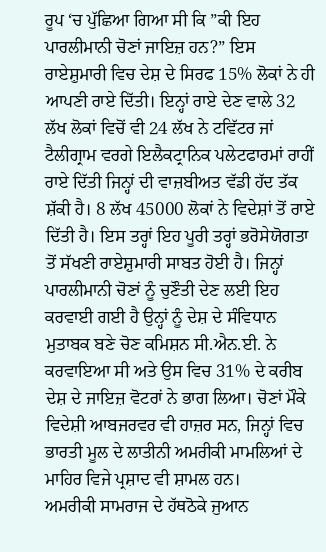ਰੂਪ ‘ਚ ਪੁੱਛਿਆ ਗਿਆ ਸੀ ਕਿ ”ਕੀ ਇਹ ਪਾਰਲੀਮਾਨੀ ਚੋਣਾਂ ਜਾਇਜ਼ ਹਨ?” ਇਸ ਰਾਏਸ਼ੁਮਾਰੀ ਵਿਚ ਦੇਸ਼ ਦੇ ਸਿਰਫ 15% ਲੋਕਾਂ ਨੇ ਹੀ ਆਪਣੀ ਰਾਏ ਦਿੱਤੀ। ਇਨ੍ਹਾਂ ਰਾਏ ਦੇਣ ਵਾਲੇ 32 ਲੱਖ ਲੋਕਾਂ ਵਿਚੋਂ ਵੀ 24 ਲੱਖ ਨੇ ਟਵਿੱਟਰ ਜਾਂ ਟੈਲੀਗ੍ਰਾਮ ਵਰਗੇ ਇਲੈਕਟ੍ਰਾਨਿਕ ਪਲੇਟਫਾਰਮਾਂ ਰਾਹੀਂ ਰਾਏ ਦਿੱਤੀ ਜਿਨ੍ਹਾਂ ਦੀ ਵਾਜ਼ਬੀਅਤ ਵੱਡੀ ਹੱਦ ਤੱਕ ਸ਼ੱਕੀ ਹੈ। 8 ਲੱਖ 45000 ਲੋਕਾਂ ਨੇ ਵਿਦੇਸ਼ਾਂ ਤੋਂ ਰਾਏ ਦਿੱਤੀ ਹੈ। ਇਸ ਤਰ੍ਹਾਂ ਇਹ ਪੂਰੀ ਤਰ੍ਹਾਂ ਭਰੋਸੇਯੋਗਤਾ ਤੋਂ ਸੱਖਣੀ ਰਾਏਸ਼ੁਮਾਰੀ ਸਾਬਤ ਹੋਈ ਹੈ। ਜਿਨ੍ਹਾਂ ਪਾਰਲੀਮਾਨੀ ਚੋਣਾਂ ਨੂੰ ਚੁਣੌਤੀ ਦੇਣ ਲਈ ਇਹ ਕਰਵਾਈ ਗਈ ਹੈ ਉਨ੍ਹਾਂ ਨੂੰ ਦੇਸ਼ ਦੇ ਸੰਵਿਧਾਨ ਮੁਤਾਬਕ ਬਣੇ ਚੋਣ ਕਮਿਸ਼ਨ ਸੀ.ਐਨ.ਈ. ਨੇ ਕਰਵਾਇਆ ਸੀ ਅਤੇ ਉਸ ਵਿਚ 31% ਦੇ ਕਰੀਬ ਦੇਸ਼ ਦੇ ਜਾਇਜ਼ ਵੋਟਰਾਂ ਨੇ ਭਾਗ ਲਿਆ। ਚੋਣਾਂ ਮੌਕੇ ਵਿਦੇਸ਼ੀ ਆਬਜਰਵਰ ਵੀ ਹਾਜ਼ਰ ਸਨ, ਜਿਨ੍ਹਾਂ ਵਿਚ ਭਾਰਤੀ ਮੂਲ ਦੇ ਲਾਤੀਨੀ ਅਮਰੀਕੀ ਮਾਮਲਿਆਂ ਦੇ ਮਾਹਿਰ ਵਿਜੇ ਪ੍ਰਸ਼ਾਦ ਵੀ ਸ਼ਾਮਲ ਹਨ।
ਅਮਰੀਕੀ ਸਾਮਰਾਜ ਦੇ ਹੱਥਠੋਕੇ ਜੁਆਨ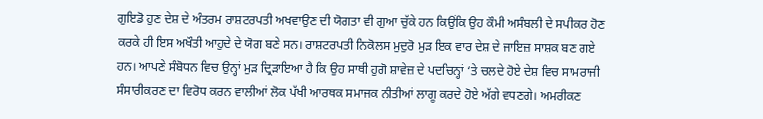ਗੁਇਡੋ ਹੁਣ ਦੇਸ਼ ਦੇ ਅੰਤਰਮ ਰਾਸ਼ਟਰਪਤੀ ਅਖਵਾਉਣ ਦੀ ਯੋਗਤਾ ਵੀ ਗੁਆ ਚੁੱਕੇ ਹਨ ਕਿਉਂਕਿ ਉਹ ਕੌਮੀ ਅਸੰਬਲੀ ਦੇ ਸਪੀਕਰ ਹੋਣ ਕਰਕੇ ਹੀ ਇਸ ਅਖੌਤੀ ਆਹੁਦੇ ਦੇ ਯੋਗ ਬਣੇ ਸਨ। ਰਾਸ਼ਟਰਪਤੀ ਨਿਕੋਲਸ ਮੁਦੁਰੋ ਮੁੜ ਇਕ ਵਾਰ ਦੇਸ਼ ਦੇ ਜਾਇਜ਼ ਸਾਸ਼ਕ ਬਣ ਗਏ ਹਨ। ਆਪਣੇ ਸੰਬੋਧਨ ਵਿਚ ਉਨ੍ਹਾਂ ਮੁੜ ਦ੍ਰਿੜਾਇਆ ਹੈ ਕਿ ਉਹ ਸਾਥੀ ਹੁਗੋ ਸ਼ਾਵੇਜ਼ ਦੇ ਪਦਚਿਨ੍ਹਾਂ ‘ਤੇ ਚਲਦੇ ਹੋਏ ਦੇਸ਼ ਵਿਚ ਸਾਮਰਾਜੀ ਸੰਸਾਰੀਕਰਣ ਦਾ ਵਿਰੋਧ ਕਰਨ ਵਾਲੀਆਂ ਲੋਕ ਪੱਖੀ ਆਰਥਕ ਸਮਾਜਕ ਨੀਤੀਆਂ ਲਾਗੂ ਕਰਦੇ ਹੋਏ ਅੱਗੇ ਵਧਣਗੇ। ਅਮਰੀਕਣ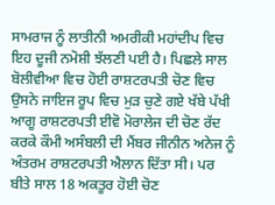ਸਾਮਰਾਜ ਨੂੰ ਲਾਤੀਨੀ ਅਮਰੀਕੀ ਮਹਾਂਦੀਪ ਵਿਚ ਇਹ ਦੂਜੀ ਨਮੋਸ਼ੀ ਝੱਲਣੀ ਪਈ ਹੈ। ਪਿਛਲੇ ਸਾਲ ਬੋਲੀਵੀਆ ਵਿਚ ਹੋਈ ਰਾਸ਼ਟਰਪਤੀ ਚੋਣ ਵਿਚ ਉਸਨੇ ਜਾਇਜ ਰੂਪ ਵਿਚ ਮੁੜ ਚੁਣੇ ਗਏ ਖੱਬੇ ਪੱਖੀ ਆਗੂ ਰਾਸ਼ਟਰਪਤੀ ਈਵੋ ਮੋਰਾਲੇਜ ਦੀ ਚੋਣ ਰੱਦ ਕਰਕੇ ਕੌਮੀ ਅਸੰਬਲੀ ਦੀ ਮੈਂਬਰ ਜੀਨੀਨ ਅਨੇਜ ਨੂੰ ਅੰਤਰਮ ਰਾਸ਼ਟਰਪਤੀ ਐਲਾਨ ਦਿੱਤਾ ਸੀ। ਪਰ ਬੀਤੇ ਸਾਲ 18 ਅਕਤੂਰ ਹੋਈ ਚੋਣ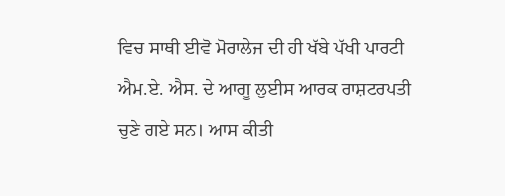ਵਿਚ ਸਾਥੀ ਈਵੋ ਮੋਰਾਲੇਜ ਦੀ ਹੀ ਖੱਬੇ ਪੱਖੀ ਪਾਰਟੀ ਐਮ.ਏ. ਐਸ. ਦੇ ਆਗੂ ਲੁਈਸ ਆਰਕ ਰਾਸ਼ਟਰਪਤੀ ਚੁਣੇ ਗਏ ਸਨ। ਆਸ ਕੀਤੀ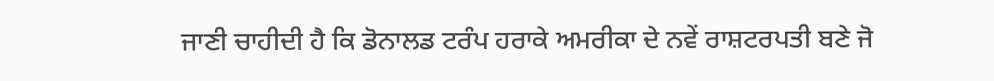ਜਾਣੀ ਚਾਹੀਦੀ ਹੈ ਕਿ ਡੋਨਾਲਡ ਟਰੰਪ ਹਰਾਕੇ ਅਮਰੀਕਾ ਦੇ ਨਵੇਂ ਰਾਸ਼ਟਰਪਤੀ ਬਣੇ ਜੋ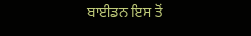ਬਾਈਡਨ ਇਸ ਤੋਂ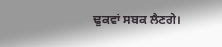ਢੁਕਵਾਂ ਸਬਕ ਲੈਣਗੇ।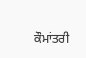ਕੌਮਾਂਤਰੀ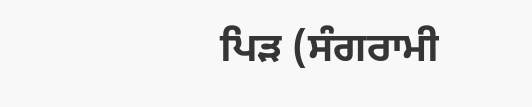ਪਿੜ (ਸੰਗਰਾਮੀ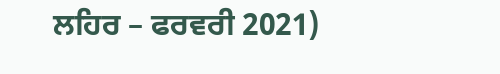ਲਹਿਰ – ਫਰਵਰੀ 2021)